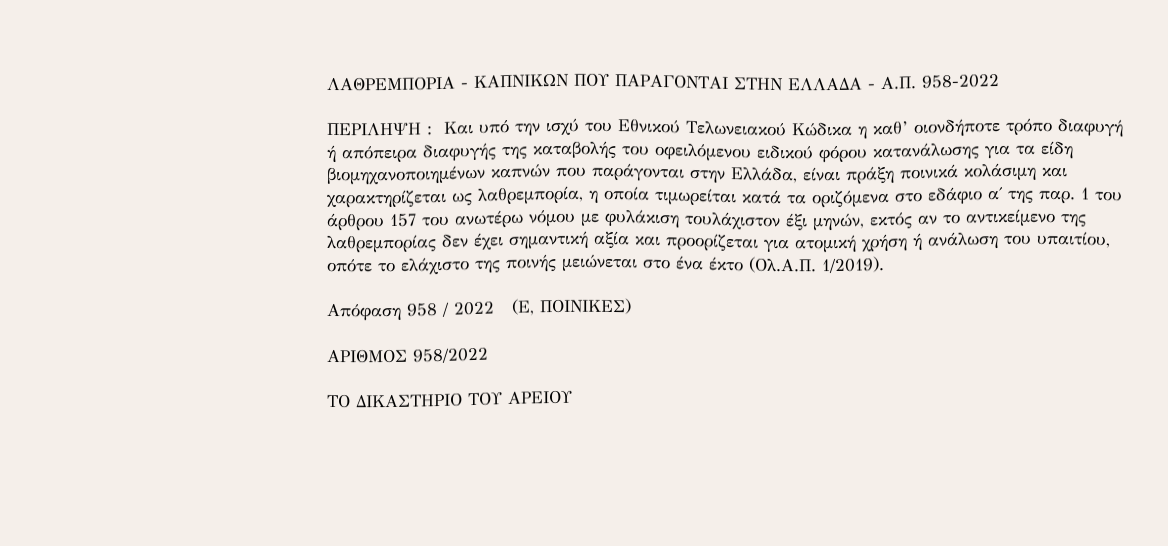ΛΑΘΡΕΜΠΟΡΙΑ - ΚΑΠΝΙΚΩΝ ΠΟΥ ΠΑΡΑΓΟΝΤΑΙ ΣΤΗΝ ΕΛΛΑΔΑ - Α.Π. 958-2022

ΠΕΡΙΛΗΨΗ :  Και υπό την ισχύ του Εθνικού Τελωνειακού Κώδικα η καθ’ οιονδήποτε τρόπο διαφυγή ή απόπειρα διαφυγής της καταβολής του οφειλόμενου ειδικού φόρου κατανάλωσης για τα είδη βιομηχανοποιημένων καπνών που παράγονται στην Ελλάδα, είναι πράξη ποινικά κολάσιμη και χαρακτηρίζεται ως λαθρεμπορία, η οποία τιμωρείται κατά τα οριζόμενα στο εδάφιο α΄ της παρ. 1 του άρθρου 157 του ανωτέρω νόμου με φυλάκιση τουλάχιστον έξι μηνών, εκτός αν το αντικείμενο της λαθρεμπορίας δεν έχει σημαντική αξία και προορίζεται για ατομική χρήση ή ανάλωση του υπαιτίου, οπότε το ελάχιστο της ποινής μειώνεται στο ένα έκτο (Ολ.Α.Π. 1/2019).

Απόφαση 958 / 2022   (Ε, ΠΟΙΝΙΚΕΣ)

ΑΡΙΘΜΟΣ 958/2022

ΤΟ ΔΙΚΑΣΤΗΡΙΟ ΤΟΥ ΑΡΕΙΟΥ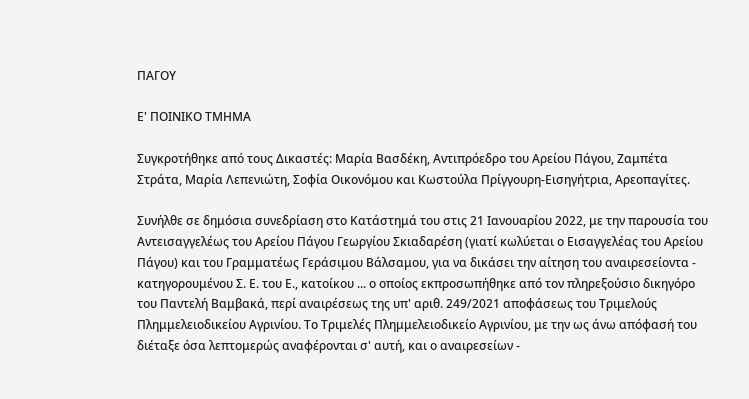ΠΑΓΟΥ

Ε' ΠΟΙΝΙΚΟ ΤΜΗΜΑ

Συγκροτήθηκε από τους Δικαστές: Μαρία Βασδέκη, Αντιπρόεδρο του Αρείου Πάγου, Ζαμπέτα Στράτα, Μαρία Λεπενιώτη, Σοφία Οικονόμου και Κωστούλα Πρίγγουρη-Εισηγήτρια, Αρεοπαγίτες.

Συνήλθε σε δημόσια συνεδρίαση στο Κατάστημά του στις 21 Ιανουαρίου 2022, με την παρουσία του Αντεισαγγελέως του Αρείου Πάγου Γεωργίου Σκιαδαρέση (γιατί κωλύεται ο Εισαγγελέας του Αρείου Πάγου) και του Γραμματέως Γεράσιμου Βάλσαμου, για να δικάσει την αίτηση του αναιρεσείοντα - κατηγορουμένου Σ. Ε. του Ε., κατοίκου ... ο οποίος εκπροσωπήθηκε από τον πληρεξούσιο δικηγόρο του Παντελή Βαμβακά, περί αναιρέσεως της υπ' αριθ. 249/2021 αποφάσεως του Τριμελούς Πλημμελειοδικείου Αγρινίου. Το Τριμελές Πλημμελειοδικείο Αγρινίου, με την ως άνω απόφασή του διέταξε όσα λεπτομερώς αναφέρονται σ' αυτή, και ο αναιρεσείων -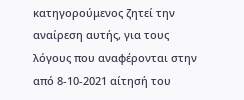κατηγορούμενος ζητεί την αναίρεση αυτής, για τους λόγους που αναφέρονται στην από 8-10-2021 αίτησή του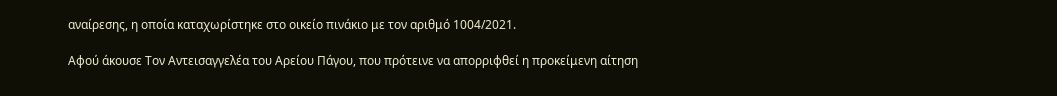αναίρεσης, η οποία καταχωρίστηκε στο οικείο πινάκιο με τον αριθμό 1004/2021.

Αφού άκουσε Τον Αντεισαγγελέα του Αρείου Πάγου, που πρότεινε να απορριφθεί η προκείμενη αίτηση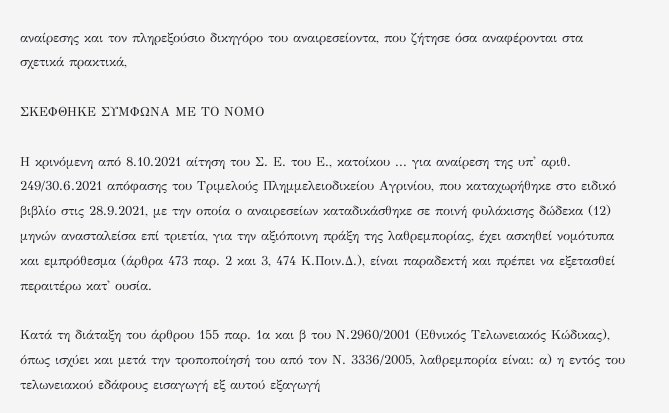αναίρεσης και τον πληρεξούσιο δικηγόρο του αναιρεσείοντα, που ζήτησε όσα αναφέρονται στα σχετικά πρακτικά,

ΣΚΕΦΘΗΚΕ ΣΥΜΦΩΝΑ ΜΕ ΤΟ ΝΟΜΟ

Η κρινόμενη από 8.10.2021 αίτηση του Σ. Ε. του Ε., κατοίκου ... για αναίρεση της υπ' αριθ. 249/30.6.2021 απόφασης του Τριμελούς Πλημμελειοδικείου Αγρινίου, που καταχωρήθηκε στο ειδικό βιβλίο στις 28.9.2021, με την οποία ο αναιρεσείων καταδικάσθηκε σε ποινή φυλάκισης δώδεκα (12) μηνών ανασταλείσα επί τριετία, για την αξιόποινη πράξη της λαθρεμπορίας, έχει ασκηθεί νομότυπα και εμπρόθεσμα (άρθρα 473 παρ. 2 και 3, 474 Κ.Ποιν.Δ.), είναι παραδεκτή και πρέπει να εξετασθεί περαιτέρω κατ' ουσία.

Κατά τη διάταξη του άρθρου 155 παρ. 1α και β του Ν.2960/2001 (Εθνικός Τελωνειακός Κώδικας), όπως ισχύει και μετά την τροποποίησή του από τον Ν. 3336/2005, λαθρεμπορία είναι: α) η εντός του τελωνειακού εδάφους εισαγωγή εξ αυτού εξαγωγή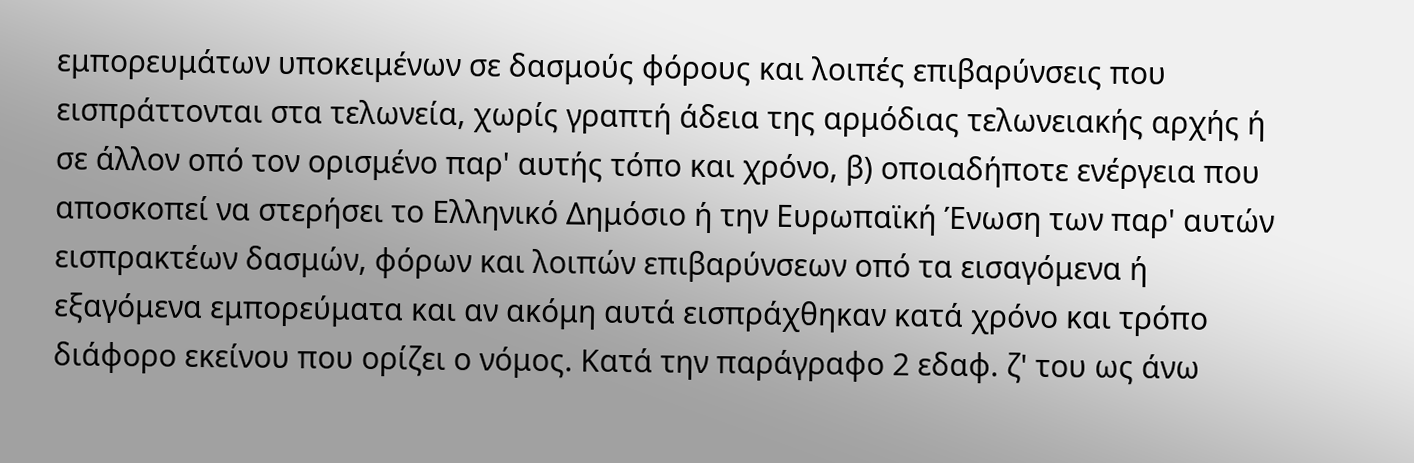εμπορευμάτων υποκειμένων σε δασμούς φόρους και λοιπές επιβαρύνσεις που εισπράττονται στα τελωνεία, χωρίς γραπτή άδεια της αρμόδιας τελωνειακής αρχής ή σε άλλον οπό τον ορισμένο παρ' αυτής τόπο και χρόνο, β) οποιαδήποτε ενέργεια που αποσκοπεί να στερήσει το Ελληνικό Δημόσιο ή την Ευρωπαϊκή Ένωση των παρ' αυτών εισπρακτέων δασμών, φόρων και λοιπών επιβαρύνσεων οπό τα εισαγόμενα ή εξαγόμενα εμπορεύματα και αν ακόμη αυτά εισπράχθηκαν κατά χρόνο και τρόπο διάφορο εκείνου που ορίζει ο νόμος. Κατά την παράγραφο 2 εδαφ. ζ' του ως άνω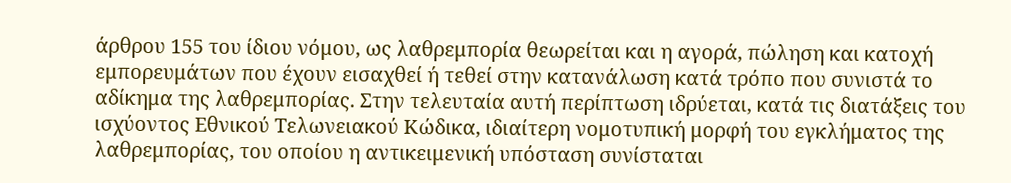άρθρου 155 του ίδιου νόμου, ως λαθρεμπορία θεωρείται και η αγορά, πώληση και κατοχή εμπορευμάτων που έχουν εισαχθεί ή τεθεί στην κατανάλωση κατά τρόπο που συνιστά το αδίκημα της λαθρεμπορίας. Στην τελευταία αυτή περίπτωση ιδρύεται, κατά τις διατάξεις του ισχύοντος Εθνικού Τελωνειακού Κώδικα, ιδιαίτερη νομοτυπική μορφή του εγκλήματος της λαθρεμπορίας, του οποίου η αντικειμενική υπόσταση συνίσταται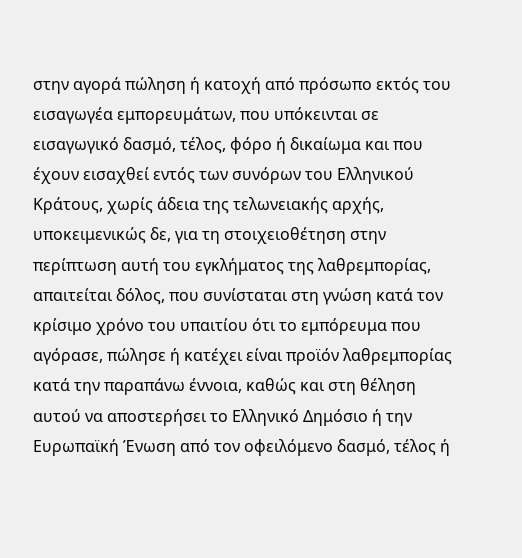στην αγορά πώληση ή κατοχή από πρόσωπο εκτός του εισαγωγέα εμπορευμάτων, που υπόκεινται σε εισαγωγικό δασμό, τέλος, φόρο ή δικαίωμα και που έχουν εισαχθεί εντός των συνόρων του Ελληνικού Κράτους, χωρίς άδεια της τελωνειακής αρχής, υποκειμενικώς δε, για τη στοιχειοθέτηση στην περίπτωση αυτή του εγκλήματος της λαθρεμπορίας, απαιτείται δόλος, που συνίσταται στη γνώση κατά τον κρίσιμο χρόνο του υπαιτίου ότι το εμπόρευμα που αγόρασε, πώλησε ή κατέχει είναι προϊόν λαθρεμπορίας κατά την παραπάνω έννοια, καθώς και στη θέληση αυτού να αποστερήσει το Ελληνικό Δημόσιο ή την Ευρωπαϊκή Ένωση από τον οφειλόμενο δασμό, τέλος ή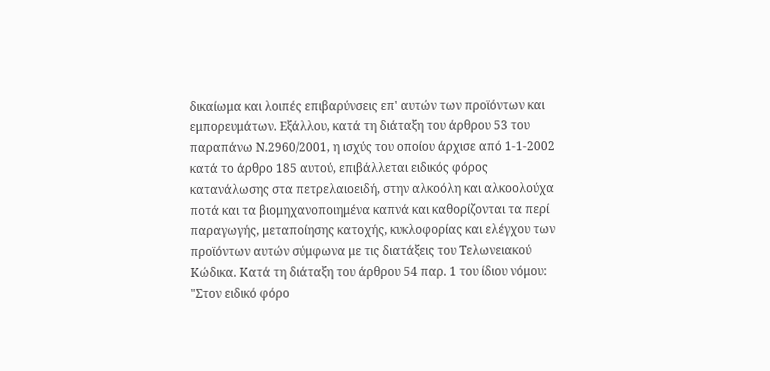δικαίωμα και λοιπές επιβαρύνσεις επ' αυτών των προϊόντων και εμπορευμάτων. Εξάλλου, κατά τη διάταξη του άρθρου 53 του παραπάνω Ν.2960/2001, η ισχύς του οποίου άρχισε από 1-1-2002 κατά το άρθρο 185 αυτού, επιβάλλεται ειδικός φόρος κατανάλωσης στα πετρελαιοειδή, στην αλκοόλη και αλκοολούχα ποτά και τα βιομηχανοποιημένα καπνά και καθορίζονται τα περί παραγωγής, μεταποίησης κατοχής, κυκλοφορίας και ελέγχου των προϊόντων αυτών σύμφωνα με τις διατάξεις του Τελωνειακού Κώδικα. Κατά τη διάταξη του άρθρου 54 παρ. 1 του ίδιου νόμου: "Στον ειδικό φόρο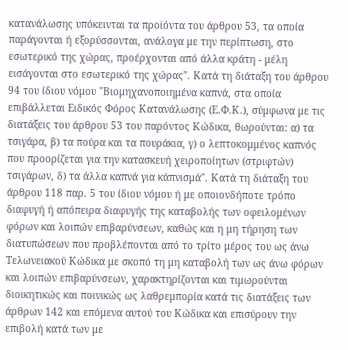κατανάλωσης υπόκεινται τα προϊόντα του άρθρου 53, τα οποία παράγονται ή εξορύσσονται, ανάλογα με την περίπτωση, στο εσωτερικό της χώρας, προέρχονται από άλλα κράτη - μέλη εισάγονται στο εσωτερικό της χώρας". Κατά τη διάταξη του άρθρου 94 του ίδιου νόμου "Βιομηχανοποιημένα καπνά, στα οποία επιβάλλεται Ειδικός Φόρος Κατανάλωσης (Ε.Φ.Κ.), σύμφωνα με τις διατάξεις του άρθρου 53 του παρόντος Κώδικα, θωρούνται: α) τα τσιγάρα, β) τα πούρα και τα πουράκια, γ) ο λεπτοκομμένος καπνός που προορίζεται για την κατασκευή χειροποίητων (στριφτών) τσιγάρων, δ) τα άλλα καπνά για κάπνισμά". Κατά τη διάταξη του άρθρου 118 παρ. 5 του ίδιου νόμου ή με οποιονδήποτε τρόπο διαφυγή ή απόπειρα διαφυγής της καταβολής των οφειλομένων φόρων και λοιπών επιβαρύνσεων, καθώς και η μη τήρηση των διατυπώσεων που προβλέπονται από το τρίτο μέρος του ως άνω Τελωνειακού Κώδικα με σκοπό τη μη καταβολή των ως άνω φόρων και λοιπών επιβαρύνσεων, χαρακτηρίζονται και τιμωρούνται διοικητικώς και ποινικώς ως λαθρεμπορία κατά τις διατάξεις των άρθρων 142 και επόμενα αυτού του Κώδικα και επισύρουν την επιβολή κατά των με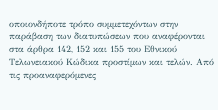οποιονδήποτε τρόπο συμμετεχόντων στην παράβαση των διατυπώσεων που αναφέρονται στα άρθρα 142, 152 και 155 του Εθνικού Τελωνειακού Κώδικα προστίμων και τελών. Από τις προαναφερόμενες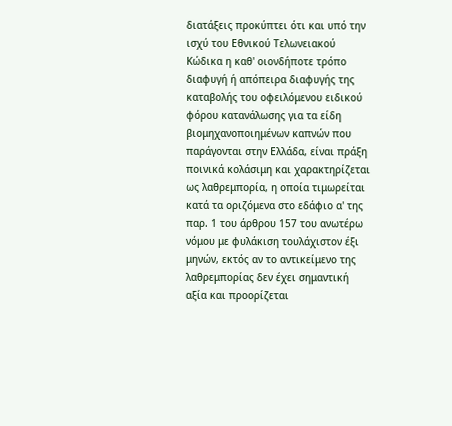διατάξεις προκύπτει ότι και υπό την ισχύ του Εθνικού Τελωνειακού Κώδικα η καθ' οιονδήποτε τρόπο διαφυγή ή απόπειρα διαφυγής της καταβολής του οφειλόμενου ειδικού φόρου κατανάλωσης για τα είδη βιομηχανοποιημένων καπνών που παράγονται στην Ελλάδα, είναι πράξη ποινικά κολάσιμη και χαρακτηρίζεται ως λαθρεμπορία, η οποία τιμωρείται κατά τα οριζόμενα στο εδάφιο α' της παρ. 1 του άρθρου 157 του ανωτέρω νόμου με φυλάκιση τουλάχιστον έξι μηνών, εκτός αν το αντικείμενο της λαθρεμπορίας δεν έχει σημαντική αξία και προορίζεται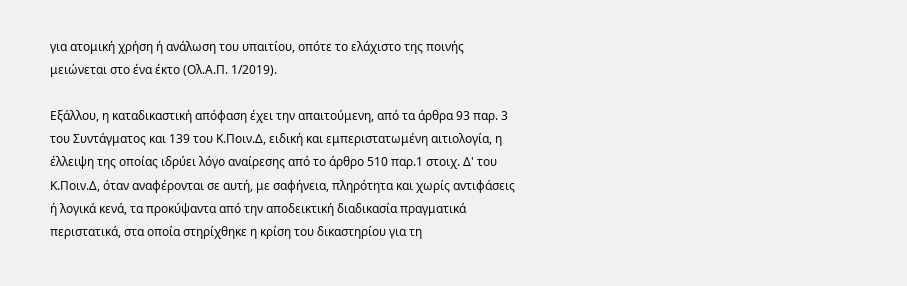για ατομική χρήση ή ανάλωση του υπαιτίου, οπότε το ελάχιστο της ποινής μειώνεται στο ένα έκτο (Ολ.Α.Π. 1/2019).

Εξάλλου, η καταδικαστική απόφαση έχει την απαιτούμενη, από τα άρθρα 93 παρ. 3 του Συντάγματος και 139 του Κ.Ποιν.Δ, ειδική και εμπεριστατωμένη αιτιολογία, η έλλειψη της οποίας ιδρύει λόγο αναίρεσης από το άρθρο 510 παρ.1 στοιχ. Δ' του Κ.Ποιν.Δ, όταν αναφέρονται σε αυτή, με σαφήνεια, πληρότητα και χωρίς αντιφάσεις ή λογικά κενά, τα προκύψαντα από την αποδεικτική διαδικασία πραγματικά περιστατικά, στα οποία στηρίχθηκε η κρίση του δικαστηρίου για τη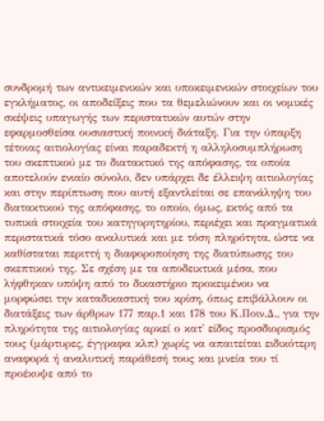συνδρομή των αντικειμενικών και υποκειμενικών στοιχείων του εγκλήματος, οι αποδείξεις που τα θεμελιώνουν και οι νομικές σκέψεις υπαγωγής των περιστατικών αυτών στην εφαρμοσθείσα ουσιαστική ποινική διάταξη. Για την ύπαρξη τέτοιας αιτιολογίας είναι παραδεκτή η αλληλοσυμπλήρωση του σκεπτικού με το διατακτικό της απόφασης, τα οποία αποτελούν ενιαίο σύνολο, δεν υπάρχει δε έλλειψη αιτιολογίας και στην περίπτωση που αυτή εξαντλείται σε επανάληψη του διατακτικού της απόφασης, το οποίο, όμως, εκτός από τα τυπικά στοιχεία του κατηγορητηρίου, περιέχει και πραγματικά περιστατικά τόσο αναλυτικά και με τόση πληρότητα, ώστε να καθίσταται περιττή η διαφοροποίηση της διατύπωσης του σκεπτικού της. Σε σχέση με τα αποδεικτικά μέσα, που λήφθηκαν υπόψη από το δικαστήριο προκειμένου να μορφώσει την καταδικαστική του κρίση, όπως επιβάλλουν οι διατάξεις των άρθρων 177 παρ.1 και 178 του Κ.Ποιν.Δ., για την πληρότητα της αιτιολογίας αρκεί ο κατ' είδος προσδιορισμός τους (μάρτυρες, έγγραφα κλπ) χωρίς να απαιτείται ειδικότερη αναφορά ή αναλυτική παράθεσή τους και μνεία του τί προέκυψε από το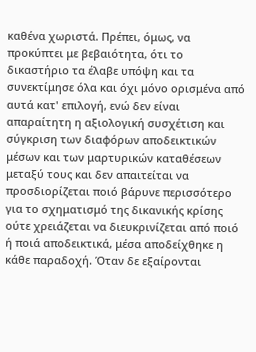καθένα χωριστά. Πρέπει, όμως, να προκύπτει με βεβαιότητα, ότι το δικαστήριο τα έλαβε υπόψη και τα συνεκτίμησε όλα και όχι μόνο ορισμένα από αυτά κατ' επιλογή, ενώ δεν είναι απαραίτητη η αξιολογική συσχέτιση και σύγκριση των διαφόρων αποδεικτικών μέσων και των μαρτυρικών καταθέσεων μεταξύ τους και δεν απαιτείται να προσδιορίζεται ποιό βάρυνε περισσότερο για το σχηματισμό της δικανικής κρίσης ούτε χρειάζεται να διευκρινίζεται από ποιό ή ποιά αποδεικτικά, μέσα αποδείχθηκε η κάθε παραδοχή. Όταν δε εξαίρονται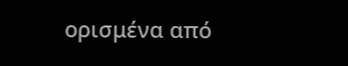ορισμένα από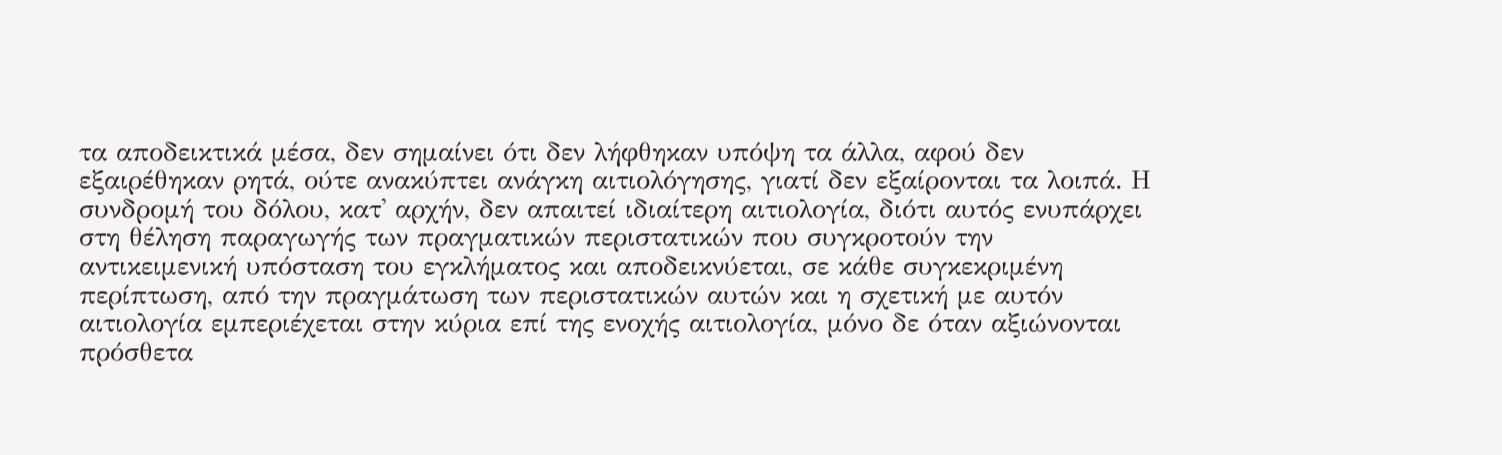τα αποδεικτικά μέσα, δεν σημαίνει ότι δεν λήφθηκαν υπόψη τα άλλα, αφού δεν εξαιρέθηκαν ρητά, ούτε ανακύπτει ανάγκη αιτιολόγησης, γιατί δεν εξαίρονται τα λοιπά. Η συνδρομή του δόλου, κατ' αρχήν, δεν απαιτεί ιδιαίτερη αιτιολογία, διότι αυτός ενυπάρχει στη θέληση παραγωγής των πραγματικών περιστατικών που συγκροτούν την αντικειμενική υπόσταση του εγκλήματος και αποδεικνύεται, σε κάθε συγκεκριμένη περίπτωση, από την πραγμάτωση των περιστατικών αυτών και η σχετική με αυτόν αιτιολογία εμπεριέχεται στην κύρια επί της ενοχής αιτιολογία, μόνο δε όταν αξιώνονται πρόσθετα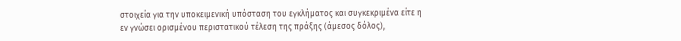στοιχεία για την υποκειμενική υπόσταση του εγκλήματος και συγκεκριμένα είτε η εν γνώσει ορισμένου περιστατικού τέλεση της πράξης (άμεσος δόλος),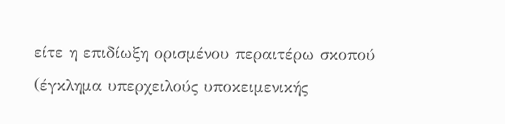είτε η επιδίωξη ορισμένου περαιτέρω σκοπού (έγκλημα υπερχειλούς υποκειμενικής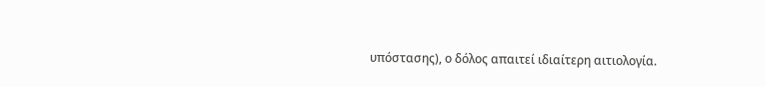υπόστασης), ο δόλος απαιτεί ιδιαίτερη αιτιολογία.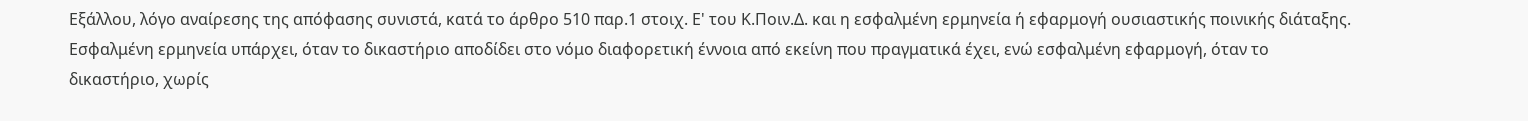Εξάλλου, λόγο αναίρεσης της απόφασης συνιστά, κατά το άρθρο 510 παρ.1 στοιχ. Ε' του Κ.Ποιν.Δ. και η εσφαλμένη ερμηνεία ή εφαρμογή ουσιαστικής ποινικής διάταξης. Εσφαλμένη ερμηνεία υπάρχει, όταν το δικαστήριο αποδίδει στο νόμο διαφορετική έννοια από εκείνη που πραγματικά έχει, ενώ εσφαλμένη εφαρμογή, όταν το δικαστήριο, χωρίς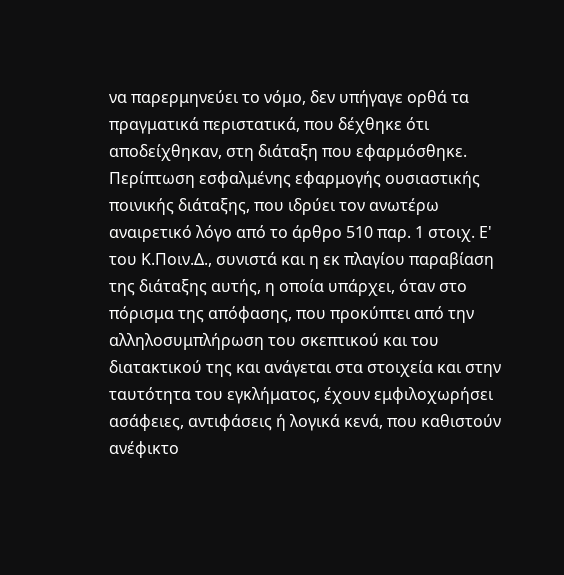να παρερμηνεύει το νόμο, δεν υπήγαγε ορθά τα πραγματικά περιστατικά, που δέχθηκε ότι αποδείχθηκαν, στη διάταξη που εφαρμόσθηκε. Περίπτωση εσφαλμένης εφαρμογής ουσιαστικής ποινικής διάταξης, που ιδρύει τον ανωτέρω αναιρετικό λόγο από το άρθρο 510 παρ. 1 στοιχ. Ε' του Κ.Ποιν.Δ., συνιστά και η εκ πλαγίου παραβίαση της διάταξης αυτής, η οποία υπάρχει, όταν στο πόρισμα της απόφασης, που προκύπτει από την αλληλοσυμπλήρωση του σκεπτικού και του διατακτικού της και ανάγεται στα στοιχεία και στην ταυτότητα του εγκλήματος, έχουν εμφιλοχωρήσει ασάφειες, αντιφάσεις ή λογικά κενά, που καθιστούν ανέφικτο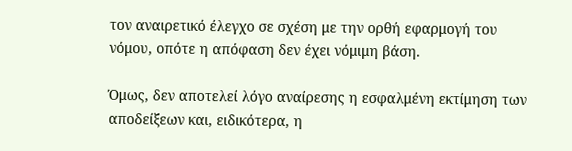τον αναιρετικό έλεγχο σε σχέση με την ορθή εφαρμογή του νόμου, οπότε η απόφαση δεν έχει νόμιμη βάση.

Όμως, δεν αποτελεί λόγο αναίρεσης η εσφαλμένη εκτίμηση των αποδείξεων και, ειδικότερα, η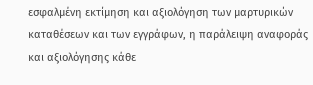εσφαλμένη εκτίμηση και αξιολόγηση των μαρτυρικών καταθέσεων και των εγγράφων, η παράλειψη αναφοράς και αξιολόγησης κάθε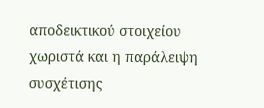αποδεικτικού στοιχείου χωριστά και η παράλειψη συσχέτισης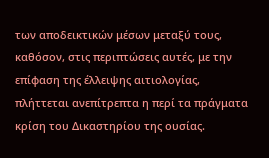των αποδεικτικών μέσων μεταξύ τους, καθόσον, στις περιπτώσεις αυτές, με την επίφαση της έλλειψης αιτιολογίας, πλήττεται ανεπίτρεπτα η περί τα πράγματα κρίση του Δικαστηρίου της ουσίας.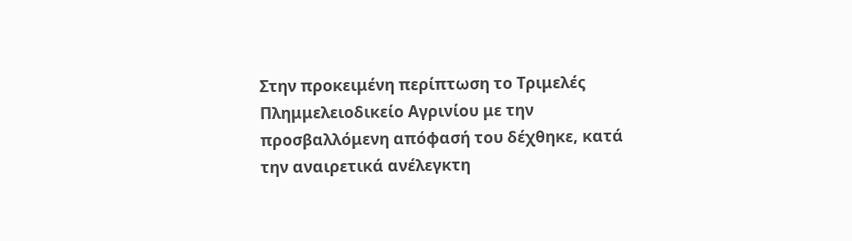Στην προκειμένη περίπτωση το Τριμελές Πλημμελειοδικείο Αγρινίου με την προσβαλλόμενη απόφασή του δέχθηκε, κατά την αναιρετικά ανέλεγκτη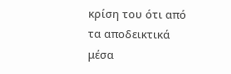κρίση του ότι από τα αποδεικτικά μέσα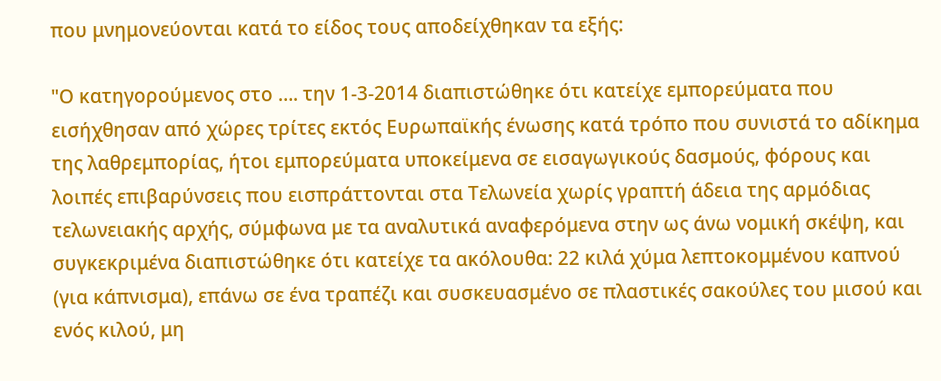που μνημονεύονται κατά το είδος τους αποδείχθηκαν τα εξής:

"Ο κατηγορούμενος στο …. την 1-3-2014 διαπιστώθηκε ότι κατείχε εμπορεύματα που εισήχθησαν από χώρες τρίτες εκτός Ευρωπαϊκής ένωσης κατά τρόπο που συνιστά το αδίκημα της λαθρεμπορίας, ήτοι εμπορεύματα υποκείμενα σε εισαγωγικούς δασμούς, φόρους και λοιπές επιβαρύνσεις που εισπράττονται στα Τελωνεία χωρίς γραπτή άδεια της αρμόδιας τελωνειακής αρχής, σύμφωνα με τα αναλυτικά αναφερόμενα στην ως άνω νομική σκέψη, και συγκεκριμένα διαπιστώθηκε ότι κατείχε τα ακόλουθα: 22 κιλά χύμα λεπτοκομμένου καπνού (για κάπνισμα), επάνω σε ένα τραπέζι και συσκευασμένο σε πλαστικές σακούλες του μισού και ενός κιλού, μη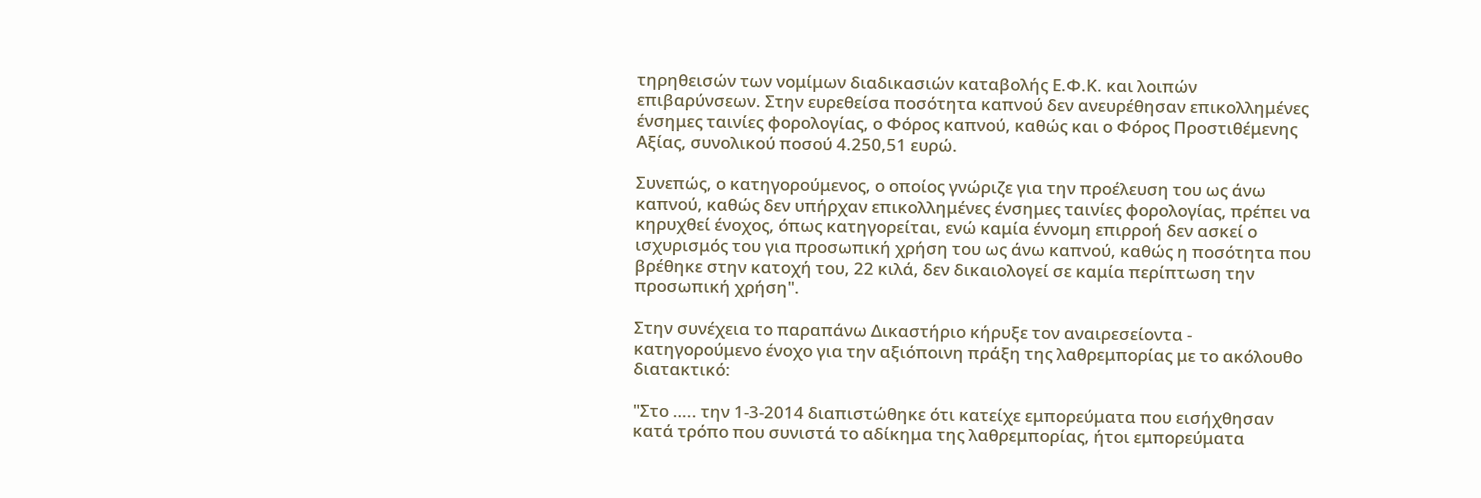τηρηθεισών των νομίμων διαδικασιών καταβολής Ε.Φ.Κ. και λοιπών επιβαρύνσεων. Στην ευρεθείσα ποσότητα καπνού δεν ανευρέθησαν επικολλημένες ένσημες ταινίες φορολογίας, ο Φόρος καπνού, καθώς και ο Φόρος Προστιθέμενης Αξίας, συνολικού ποσού 4.250,51 ευρώ.

Συνεπώς, ο κατηγορούμενος, ο οποίος γνώριζε για την προέλευση του ως άνω καπνού, καθώς δεν υπήρχαν επικολλημένες ένσημες ταινίες φορολογίας, πρέπει να κηρυχθεί ένοχος, όπως κατηγορείται, ενώ καμία έννομη επιρροή δεν ασκεί ο ισχυρισμός του για προσωπική χρήση του ως άνω καπνού, καθώς η ποσότητα που βρέθηκε στην κατοχή του, 22 κιλά, δεν δικαιολογεί σε καμία περίπτωση την προσωπική χρήση".

Στην συνέχεια το παραπάνω Δικαστήριο κήρυξε τον αναιρεσείοντα - κατηγορούμενο ένοχο για την αξιόποινη πράξη της λαθρεμπορίας με το ακόλουθο διατακτικό:

"Στο ….. την 1-3-2014 διαπιστώθηκε ότι κατείχε εμπορεύματα που εισήχθησαν κατά τρόπο που συνιστά το αδίκημα της λαθρεμπορίας, ήτοι εμπορεύματα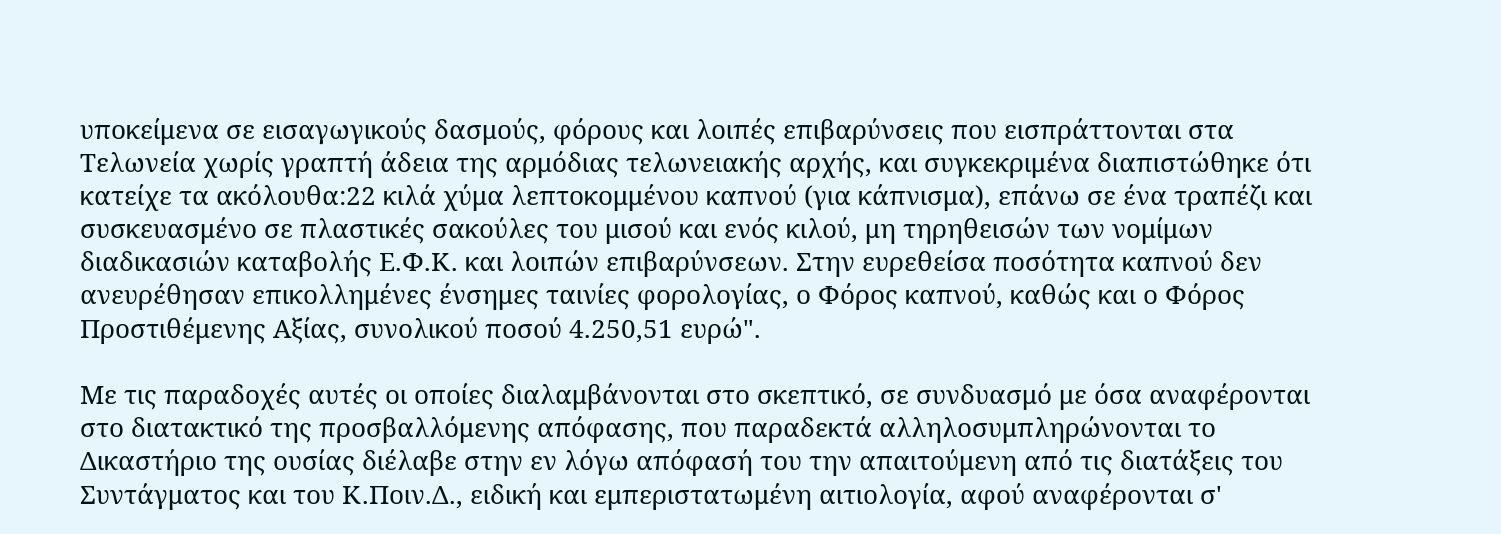υποκείμενα σε εισαγωγικούς δασμούς, φόρους και λοιπές επιβαρύνσεις που εισπράττονται στα Τελωνεία χωρίς γραπτή άδεια της αρμόδιας τελωνειακής αρχής, και συγκεκριμένα διαπιστώθηκε ότι κατείχε τα ακόλουθα:22 κιλά χύμα λεπτοκομμένου καπνού (για κάπνισμα), επάνω σε ένα τραπέζι και συσκευασμένο σε πλαστικές σακούλες του μισού και ενός κιλού, μη τηρηθεισών των νομίμων διαδικασιών καταβολής Ε.Φ.Κ. και λοιπών επιβαρύνσεων. Στην ευρεθείσα ποσότητα καπνού δεν ανευρέθησαν επικολλημένες ένσημες ταινίες φορολογίας, ο Φόρος καπνού, καθώς και ο Φόρος Προστιθέμενης Αξίας, συνολικού ποσού 4.250,51 ευρώ".

Με τις παραδοχές αυτές οι οποίες διαλαμβάνονται στο σκεπτικό, σε συνδυασμό με όσα αναφέρονται στο διατακτικό της προσβαλλόμενης απόφασης, που παραδεκτά αλληλοσυμπληρώνονται το Δικαστήριο της ουσίας διέλαβε στην εν λόγω απόφασή του την απαιτούμενη από τις διατάξεις του Συντάγματος και του Κ.Ποιν.Δ., ειδική και εμπεριστατωμένη αιτιολογία, αφού αναφέρονται σ'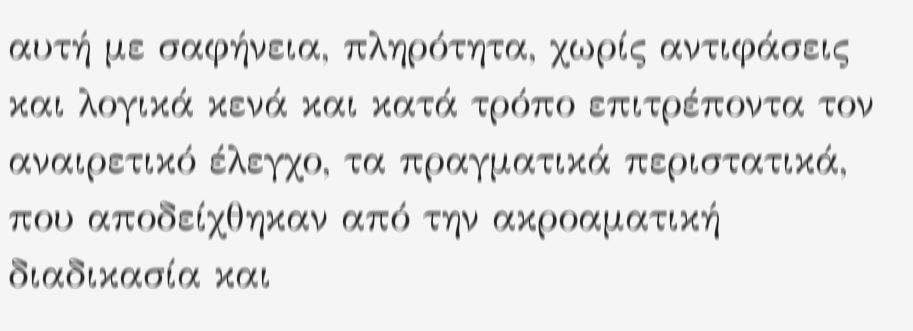αυτή με σαφήνεια, πληρότητα, χωρίς αντιφάσεις και λογικά κενά και κατά τρόπο επιτρέποντα τον αναιρετικό έλεγχο, τα πραγματικά περιστατικά, που αποδείχθηκαν από την ακροαματική διαδικασία και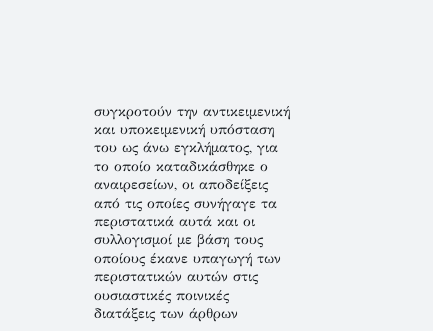συγκροτούν την αντικειμενική και υποκειμενική υπόσταση του ως άνω εγκλήματος, για το οποίο καταδικάσθηκε ο αναιρεσείων, οι αποδείξεις από τις οποίες συνήγαγε τα περιστατικά αυτά και οι συλλογισμοί με βάση τους οποίους έκανε υπαγωγή των περιστατικών αυτών στις ουσιαστικές ποινικές διατάξεις των άρθρων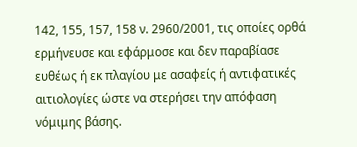142, 155, 157, 158 ν. 2960/2001, τις οποίες ορθά ερμήνευσε και εφάρμοσε και δεν παραβίασε ευθέως ή εκ πλαγίου με ασαφείς ή αντιφατικές αιτιολογίες ώστε να στερήσει την απόφαση νόμιμης βάσης.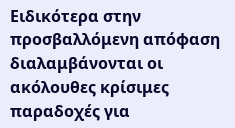Ειδικότερα στην προσβαλλόμενη απόφαση διαλαμβάνονται οι ακόλουθες κρίσιμες παραδοχές για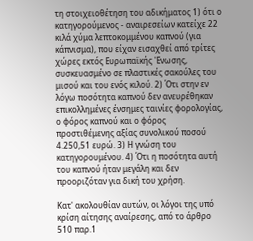τη στοιχειοθέτηση του αδικήματος 1) ότι ο κατηγορούμενος - αναιρεσείων κατείχε 22 κιλά χύμα λεπτοκομμένου καπνού (για κάπνισμα), που είχαν εισαχθεί από τρίτες χώρες εκτός Ευρωπαϊκής 'Ενωσης, συσκευασμένο σε πλαστικές σακούλες του μισού και του ενός κιλού. 2) Ότι στην εν λόγω ποσότητα καπνού δεν ανευρέθηκαν επικολλημένες ένσημες ταινίες φορολογίας, ο φόρος καπνού και ο φόρος προστιθέμενης αξίας συνολικού ποσού 4.250,51 ευρώ. 3) Η γνώση του κατηγορουμένου. 4) Ότι η ποσότητα αυτή του καπνού ήταν μεγάλη και δεν προοριζόταν για δική του χρήση.

Κατ' ακολουθίαν αυτών, οι λόγοι της υπό κρίση αίτησης αναίρεσης, από το άρθρο 510 παρ.1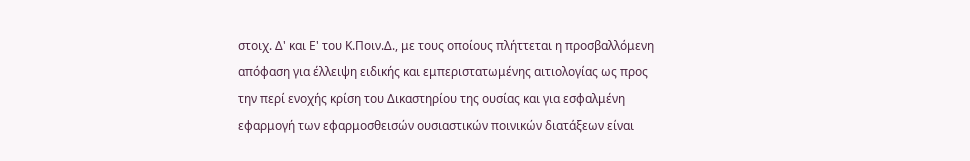στοιχ. Δ' και Ε' του Κ.Ποιν.Δ., με τους οποίους πλήττεται η προσβαλλόμενη απόφαση για έλλειψη ειδικής και εμπεριστατωμένης αιτιολογίας ως προς την περί ενοχής κρίση του Δικαστηρίου της ουσίας και για εσφαλμένη εφαρμογή των εφαρμοσθεισών ουσιαστικών ποινικών διατάξεων είναι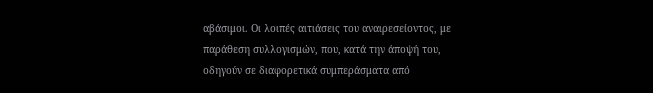αβάσιμοι. Οι λοιπές αιτιάσεις του αναιρεσείοντος, με παράθεση συλλογισμών, που, κατά την άποψή του, οδηγούν σε διαφορετικά συμπεράσματα από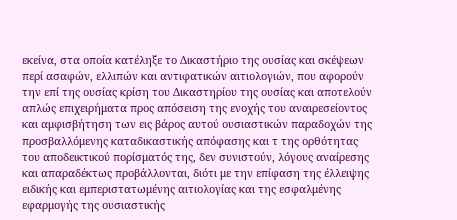εκείνα, στα οποία κατέληξε το Δικαστήριο της ουσίας και σκέψεων περί ασαφών, ελλιπών και αντιφατικών αιτιολογιών, που αφορούν την επί της ουσίας κρίση του Δικαστηρίου της ουσίας και αποτελούν απλώς επιχειρήματα προς απόσειση της ενοχής του αναιρεσείοντος και αμφισβήτηση των εις βάρος αυτού ουσιαστικών παραδοχών της προσβαλλόμενης καταδικαστικής απόφασης και τ της ορθότητας του αποδεικτικού πορίσματός της, δεν συνιστούν, λόγους αναίρεσης και απαραδέκτως προβάλλονται, διότι με την επίφαση της έλλειψης ειδικής και εμπεριστατωμένης αιτιολογίας και της εσφαλμένης εφαρμογής της ουσιαστικής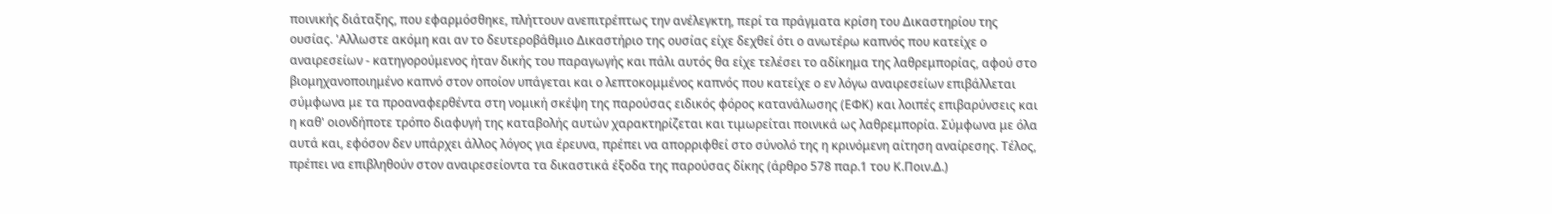ποινικής διάταξης, που εφαρμόσθηκε, πλήττουν ανεπιτρέπτως την ανέλεγκτη, περί τα πράγματα κρίση του Δικαστηρίου της ουσίας. 'Αλλωστε ακόμη και αν το δευτεροβάθμιο Δικαστήριο της ουσίας είχε δεχθεί ότι ο ανωτέρω καπνός που κατείχε ο αναιρεσείων - κατηγορούμενος ήταν δικής του παραγωγής και πάλι αυτός θα είχε τελέσει το αδίκημα της λαθρεμπορίας, αφού στο βιομηχανοποιημένο καπνό στον οποίον υπάγεται και ο λεπτοκομμένος καπνός που κατείχε ο εν λόγω αναιρεσείων επιβάλλεται σύμφωνα με τα προαναφερθέντα στη νομική σκέψη της παρούσας ειδικός φόρος κατανάλωσης (ΕΦΚ) και λοιπές επιβαρύνσεις και η καθ' οιονδήποτε τρόπο διαφυγή της καταβολής αυτών χαρακτηρίζεται και τιμωρείται ποινικά ως λαθρεμπορία. Σύμφωνα με όλα αυτά και, εφόσον δεν υπάρχει άλλος λόγος για έρευνα, πρέπει να απορριφθεί στο σύνολό της η κρινόμενη αίτηση αναίρεσης. Τέλος, πρέπει να επιβληθούν στον αναιρεσείοντα τα δικαστικά έξοδα της παρούσας δίκης (άρθρο 578 παρ.1 του Κ.Ποιν.Δ.)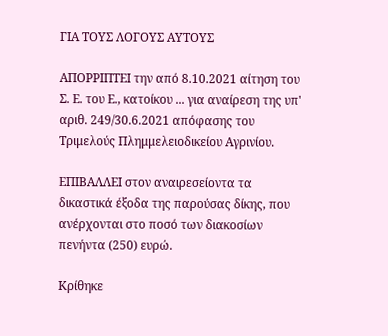ΓΙΑ ΤΟΥΣ ΛΟΓΟΥΣ ΑΥΤΟΥΣ

ΑΠΟΡΡΙΠΤΕΙ την από 8.10.2021 αίτηση του Σ. Ε. του Ε., κατοίκου ... για αναίρεση της υπ' αριθ. 249/30.6.2021 απόφασης του Τριμελούς Πλημμελειοδικείου Αγρινίου.

ΕΠΙΒΑΛΛΕΙ στον αναιρεσείοντα τα δικαστικά έξοδα της παρούσας δίκης, που ανέρχονται στο ποσό των διακοσίων πενήντα (250) ευρώ.

Κρίθηκε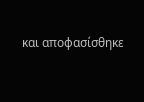και αποφασίσθηκε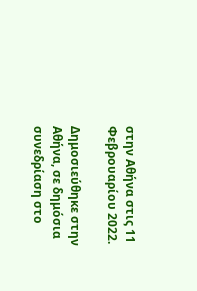στην Αθήνα στις 11 Φεβρουαρίου 2022.

Δημοσιεύθηκε στην Αθήνα, σε δημόσια συνεδρίαση στο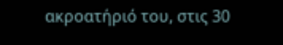ακροατήριό του, στις 30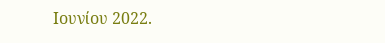Ιουνίου 2022.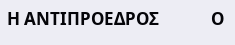Η ΑΝΤΙΠΡΟΕΔΡΟΣ             Ο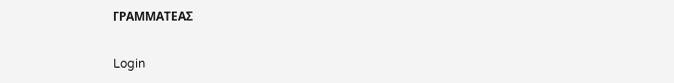ΓΡΑΜΜΑΤΕΑΣ

Login